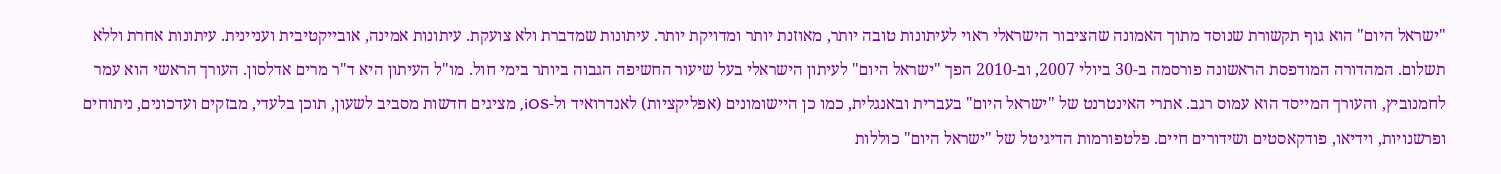"ישראל היום" הוא גוף תקשורת שנוסד מתוך האמונה שהציבור הישראלי ראוי לעיתונות טובה יותר, מאוזנת יותר ומדויקת יותר. עיתונות שמדברת ולא צועקת. עיתונות אמינה, אובייקטיבית ועניינית. עיתונות אחרת וללא תשלום. המהדורה המודפסת הראשונה פורסמה ב-30 ביולי 2007, וב-2010 הפך "ישראל היום" לעיתון הישראלי בעל שיעור החשיפה הגבוה ביותר בימי חול. מו"ל העיתון היא ד"ר מרים אדלסון. העורך הראשי הוא עמר לחמנוביץ, והעורך המייסד הוא עמוס רגב. אתרי האינטרנט של "ישראל היום" בעברית ובאנגלית, כמו כן היישומונים (אפליקציות) לאנדרואיד ול-iOS, מציגים חדשות מסביב לשעון, תוכן בלעדי, מבזקים ועדכונים, ניתוחים ופרשנויות, וידיאו, פודקאסטים ושידורים חיים. פלטפורמות הדיגיטל של "ישראל היום" כוללות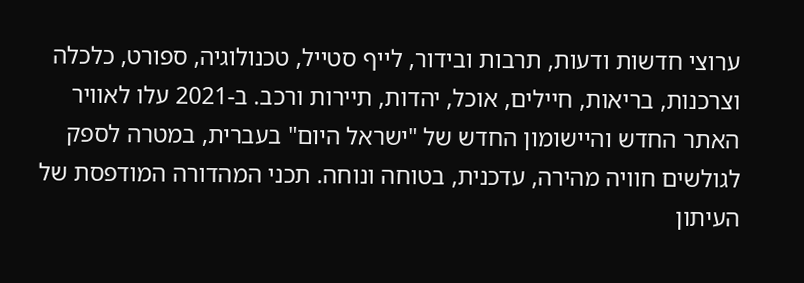ערוצי חדשות ודעות, תרבות ובידור, לייף סטייל, טכנולוגיה, ספורט, כלכלה וצרכנות, בריאות, חיילים, אוכל, יהדות, תיירות ורכב. ב-2021 עלו לאוויר האתר החדש והיישומון החדש של "ישראל היום" בעברית, במטרה לספק לגולשים חוויה מהירה, עדכנית, בטוחה ונוחה. תכני המהדורה המודפסת של העיתון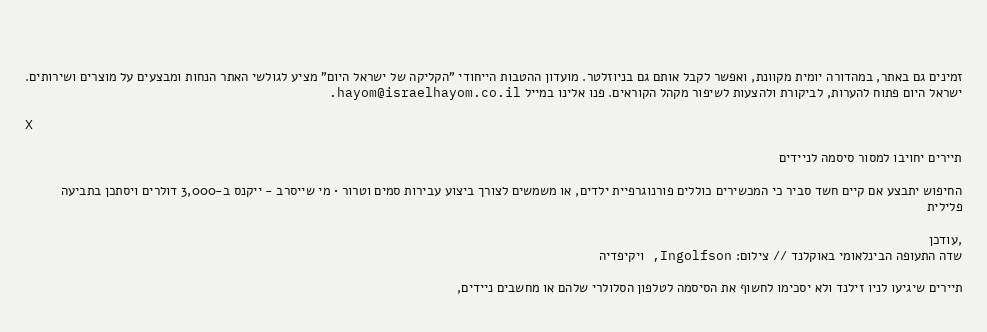זמינים גם באתר, במהדורה יומית מקוונת, ואפשר לקבל אותם גם בניוזלטר. מועדון ההטבות הייחודי "הקליקה של ישראל היום" מציע לגולשי האתר הנחות ומבצעים על מוצרים ושירותים. ישראל היום פתוח להערות, לביקורת ולהצעות לשיפור מקהל הקוראים. פנו אלינו במייל hayom@israelhayom.co.il.

X

תיירים יחויבו למסור סיסמה לניידים

החיפוש יתבצע אם קיים חשד סביר כי המכשירים כוללים פורנוגרפיית ילדים, או משמשים לצורך ביצוע עבירות סמים וטרור • מי שייסרב - ייקנס ב-3,000 דולרים ויסתכן בתביעה פלילית

,עודכן
שדה התעופה הבינלאומי באוקלנד // צילום: Ingolfson, ויקיפדיה

תיירים שיגיעו לניו זילנד ולא יסכימו לחשוף את הסיסמה לטלפון הסלולרי שלהם או מחשבים ניידים,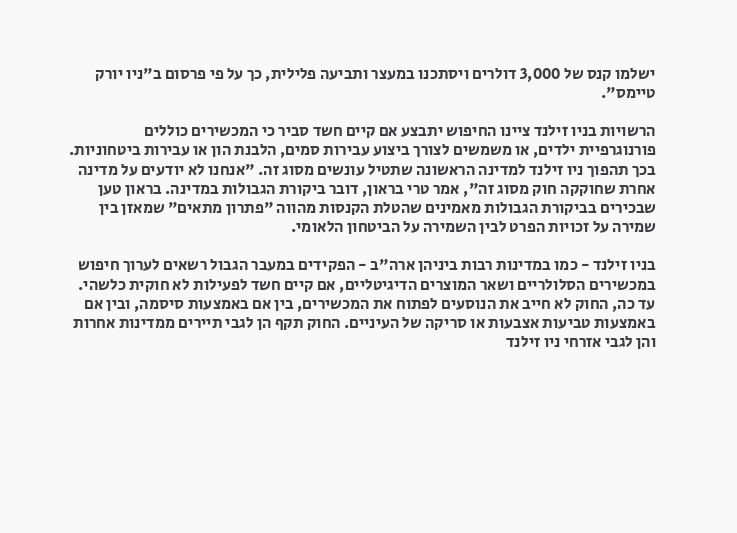ישלמו קנס של 3,000 דולרים ויסתכנו במעצר ותביעה פלילית, כך על פי פרסום ב"ניו יורק טיימס".

הרשויות בניו זילנד ציינו החיפוש יתבצע אם קיים חשד סביר כי המכשירים כוללים פורנוגרפיית ילדים, או משמשים לצורך ביצוע עבירות סמים, הלבנת הון או עבירות ביטחוניות. בכך תהפוך ניו זילנד למדינה הראשונה שתטיל עונשים מסוג זה. "אנחנו לא יודעים על מדינה אחרת שחוקקה חוק מסוג זה", אמר טרי בראון, דובר ביקורת הגבולות במדינה. בראון טען שבכירים בביקורת הגבולות מאמינים שהטלת הקנסות מהווה "פתרון מתאים" שמאזן בין שמירה על זכויות הפרט לבין השמירה על הביטחון הלאומי.

בניו זילנד - כמו במדינות רבות ביניהן ארה"ב - הפקידים במעבר הגבול רשאים לערוך חיפוש במכשירים הסלולריים ושאר המוצרים הדיגיטליים, אם קיים חשד לפעילות לא חוקית כלשהי. עד כה, החוק לא חייב את הנוסעים לפתוח את המכשירים, בין אם באמצעות סיסמה, ובין אם באמצעות טביעות אצבעות או סריקה של העיניים. החוק תקף הן לגבי תיירים ממדינות אחרות והן לגבי אזרחי ניו זילנד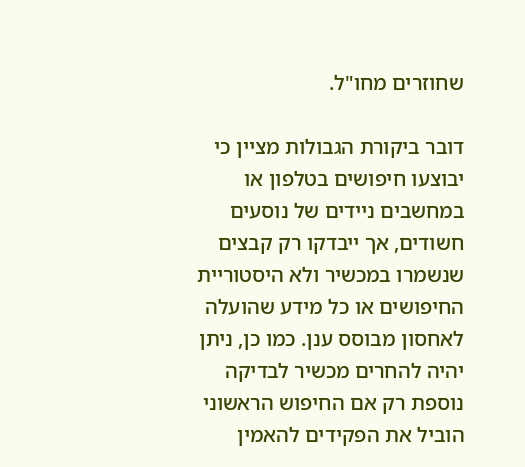שחוזרים מחו"ל.

דובר ביקורת הגבולות מציין כי יבוצעו חיפושים בטלפון או במחשבים ניידים של נוסעים חשודים, אך ייבדקו רק קבצים שנשמרו במכשיר ולא היסטוריית החיפושים או כל מידע שהועלה לאחסון מבוסס ענן. כמו כן, ניתן יהיה להחרים מכשיר לבדיקה נוספת רק אם החיפוש הראשוני הוביל את הפקידים להאמין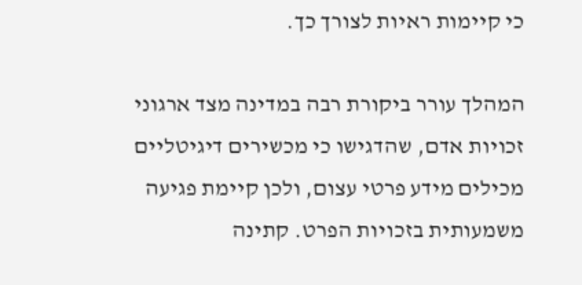כי קיימות ראיות לצורך כך.

המהלך עורר ביקורת רבה במדינה מצד ארגוני זכויות אדם, שהדגישו כי מכשירים דיגיטליים מכילים מידע פרטי עצום, ולכן קיימת פגיעה משמעותית בזכויות הפרט. קתינה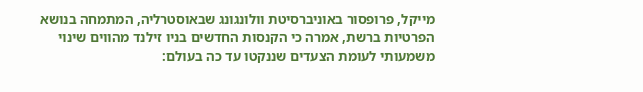מייקל, פרופסור באוניברסיטת וולונגונג שבאוסטרליה, המתמחה בנושא הפרטיות ברשת, אמרה כי הקנסות החדשים בניו זילנד מהווים שינוי משמעותי לעומת הצעדים שננקטו עד כה בעולם: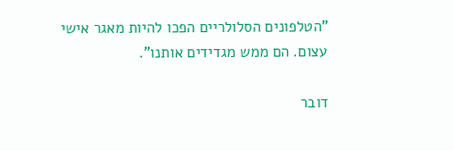"הטלפונים הסלולריים הפכו להיות מאגר אישי עצום. הם ממש מגדידים אותנו".

דובר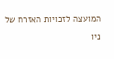המועצה לזכויות האזרח של ניו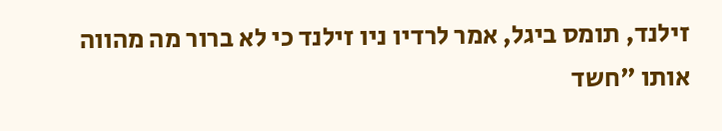זילנד, תומס ביגל, אמר לרדיו ניו זילנד כי לא ברור מה מהווה אותו "חשד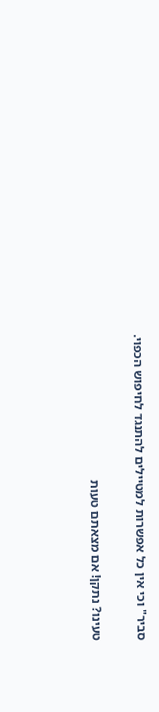סביר" וכי אין כל אפשרות למטיילים להתנגד לחיפוש הכפוי.

טעינו? נתקן! אם מצאתם טעות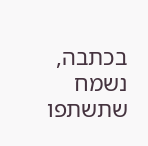בכתבה, נשמח שתשתפו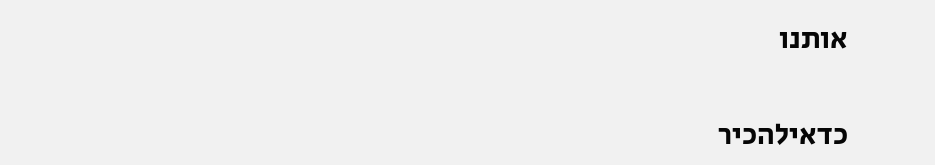אותנו

כדאילהכיר